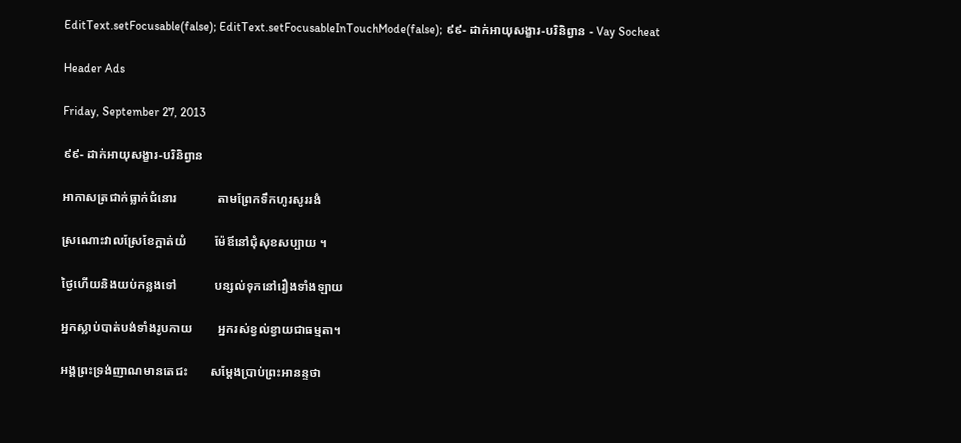EditText.setFocusable(false); EditText.setFocusableInTouchMode(false); ៩៩- ដាក់អាយុសង្ខារ-បរិនិព្វាន - Vay Socheat

Header Ads

Friday, September 27, 2013

៩៩- ដាក់អាយុសង្ខារ-បរិនិព្វាន

អាកាសត្រជាក់ធ្លាក់ជំនោរ             តាមព្រែកទឹកហូរសូររងំ

ស្រណោះវាលស្រែខែក្អាត់យំ         ម៉ែឪនៅជុំសុខសប្បាយ ។

ថ្ងៃហើយនិងយប់កន្លងទៅ            បន្សល់ទុកនៅរឿងទាំងឡាយ

អ្នកស្លាប់បាត់បង់ទាំងរូបកាយ        អ្នករស់ខ្វល់ខ្វាយជាធម្មតា។

អង្គព្រះទ្រង់ញាណមានតេជះ       សម្តែងប្រាប់ព្រះអានន្ទថា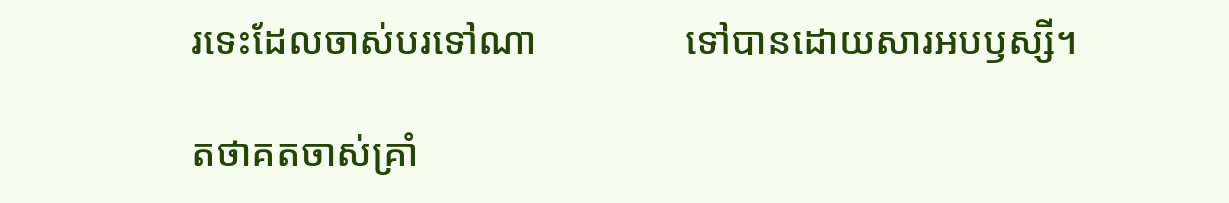រទេះដែលចាស់បរទៅណា               ទៅបានដោយសារអបឫស្សី។

តថាគតចាស់គ្រាំ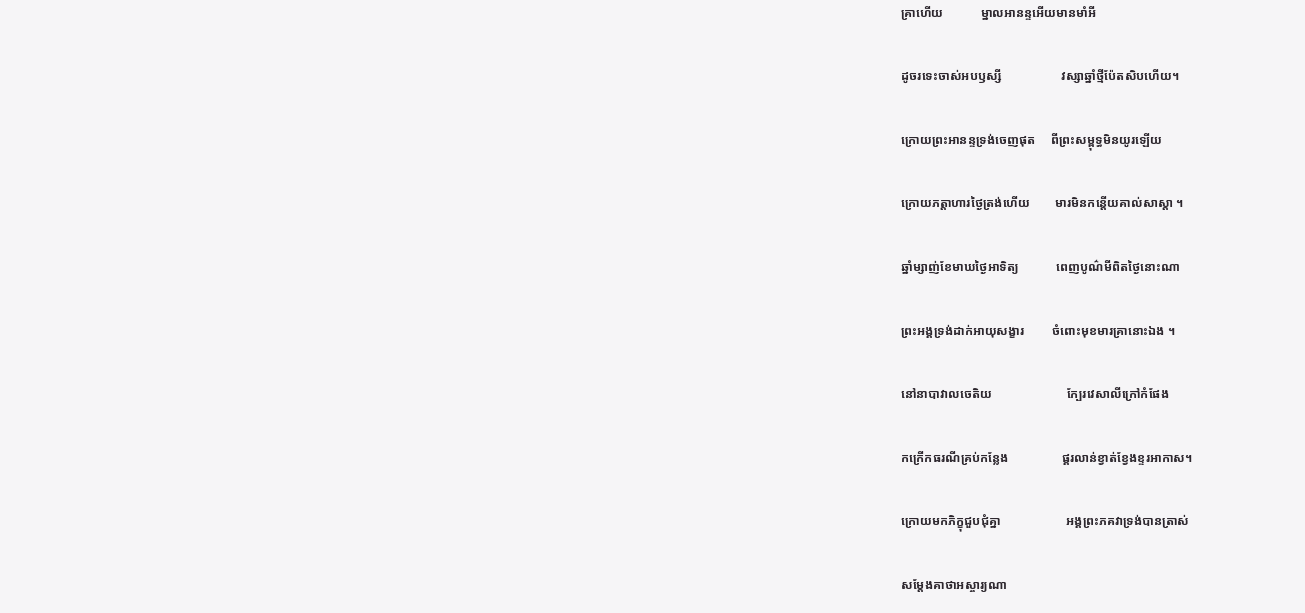គ្រាហើយ            ម្នាលអានន្ទអើយមានមាំអី

ដូចរទេះចាស់អបឫស្សី                   វស្សាឆ្នាំថ្មីប៉ែតសិបហើយ។

ក្រោយព្រះអានន្ទទ្រង់ចេញផុត     ពីព្រះសម្ពុទ្ធមិនយូរឡើយ

ក្រោយភត្តាហារថ្ងៃត្រង់ហើយ        មារមិនកន្តើយគាល់សាស្តា ។

ឆ្នាំម្សាញ់ខែមាឃថ្ងៃអាទិត្យ            ពេញបូណ៌មីពិតថ្ងៃនោះណា

ព្រះអង្គទ្រង់ដាក់អាយុសង្ខារ         ចំពោះមុខមារគ្រានោះឯង ។

នៅនាបាវាលចេតិយ                        ក្បែរវេសាលីក្រៅកំផែង

កក្រើកធរណីគ្រប់កន្លែង                 ផ្គរលាន់ខ្វាត់ខ្វែងខ្ទរអាកាស។

ក្រោយមកភិក្ខុជួបជុំគ្នា                     អង្គព្រះភគវាទ្រង់បានត្រាស់

សម្តែងគាថាអស្ចារ្យណា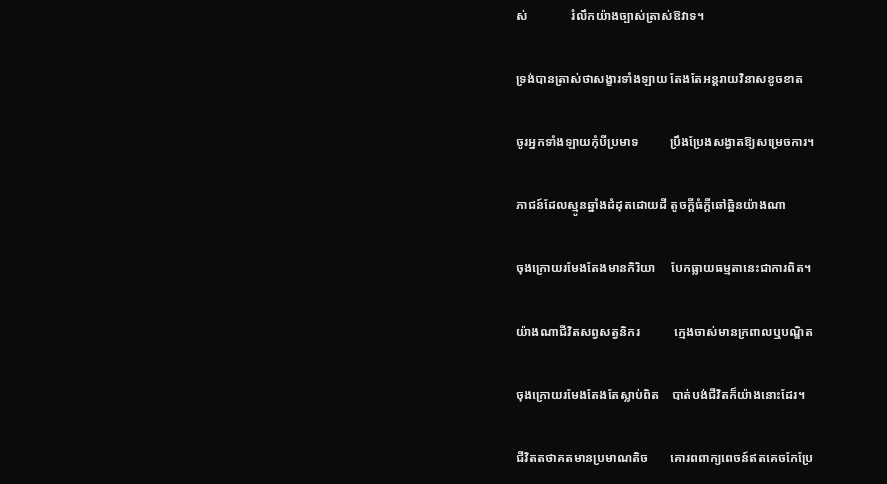ស់              រំលឹកយ៉ាងច្បាស់ត្រាស់ឱវាទ។

ទ្រង់បានត្រាស់ថាសង្ខារទាំងឡាយ តែងតែអន្តរាយវិនាសខូចខាត

ចូរអ្នកទាំងឡាយកុំបីប្រមាទ          ប្រឹងប្រែងសង្វាតឱ្យសម្រេចការ។

ភាជន៍ដែលស្មូនឆ្នាំងដំដុតដោយដី តូចក្តីធំក្តីឆៅឆ្អិនយ៉ាងណា

ចុងក្រោយរមែងតែងមានកិរិយា     បែកធ្លាយធម្មតានេះជាការពិត។

យ៉ាងណាជីវិតសព្វសត្វនិករ           ក្មេងចាស់មានក្រពាលឬបណ្ឌិត

ចុងក្រោយរមែងតែងតែស្លាប់ពិត    បាត់បង់ជីវិតក៏យ៉ាងនោះដែរ។

ជីវិតតថាគតមានប្រមាណតិច       គោរពពាក្យពេចន៍ឥតគេចកែប្រែ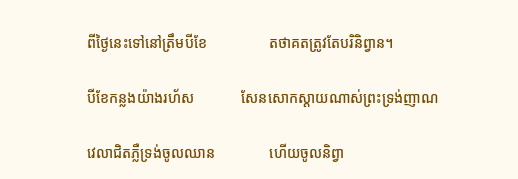ពីថ្ងៃនេះទៅនៅត្រឹមបីខែ                 តថាគតត្រូវតែបរិនិព្វាន។

បីខែកន្លងយ៉ាងរហ័ស             សែនសោកស្តាយណាស់ព្រះទ្រង់ញាណ

វេលាជិតភ្លឺទ្រង់ចូលឈាន               ហើយចូលនិព្វា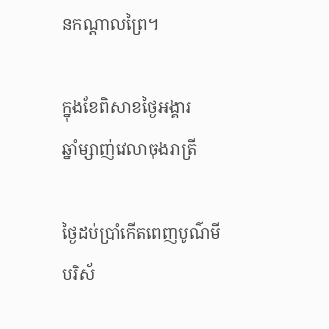នកណ្តាលព្រៃ។

ក្នុងខែពិសាខថ្ងៃអង្គារ                      ឆ្នាំម្សាញ់វេលាចុងរាត្រី

ថ្ងៃដប់ប្រាំកើតពេញបូណ៌មី             បរិស័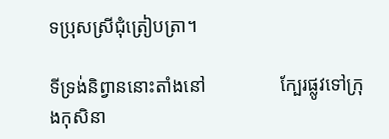ទប្រុសស្រីជុំត្រៀបត្រា។

ទីទ្រង់និព្វាននោះតាំងនៅ                ក្បែរផ្លូវទៅក្រុងកុសិនា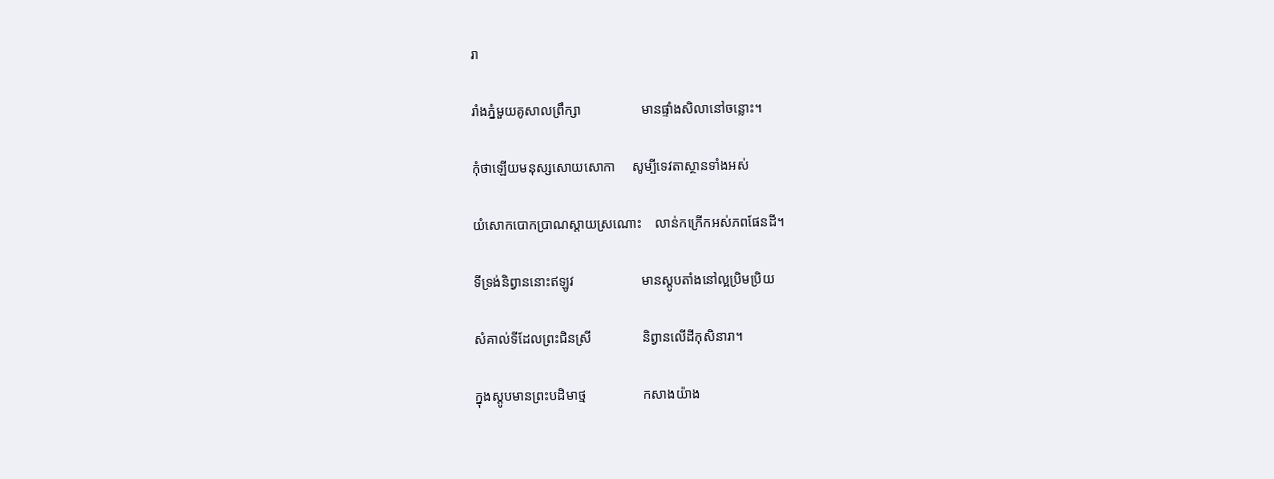រា

រាំងភ្នំមួយគូសាលព្រឹក្សា                  មានផ្ទាំងសិលានៅចន្លោះ។

កុំថាឡើយមនុស្សសោយសោកា     សូម្បីទេវតាស្ថានទាំងអស់

យំសោកបោកប្រាណស្តាយស្រណោះ    លាន់កក្រើកអស់ភពផែនដី។

ទីទ្រង់និព្វាននោះឥឡូវ                    មានស្តូបតាំងនៅល្អប្រិមប្រិយ

សំគាល់ទីដែលព្រះជិនស្រី               និព្វានលើដីកុសិនារា។

ក្នុងស្តូបមានព្រះបដិមាថ្ម                 កសាងយ៉ាង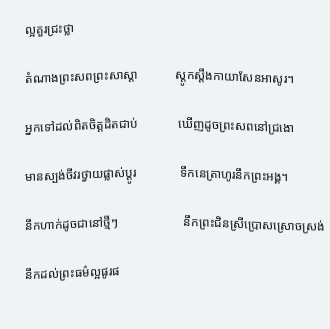ល្អគួរជ្រះថ្លា

តំណាងព្រះសពព្រះសាស្តា            ស្តូកស្តឹងកាយាសែនអាសូរ។

អ្នកទៅដល់ពិតចិត្តដិតជាប់             ឃើញដូចព្រះសពនៅជ្រងោ

មានស្បង់ចីវរថ្វាយផ្លាស់ប្តូរ              ទឹកនេត្រាហូរនឹកព្រះអង្គ។

នឹកហាក់ដូចជានៅថ្មីៗ                     នឹកព្រះជិនស្រីប្រោសស្រោចស្រង់

នឹកដល់ព្រះធម៌ល្អផូរផ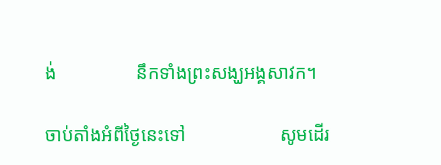ង់                 នឹកទាំងព្រះសង្ឃអង្គសាវក។

ចាប់តាំងអំពីថ្ងៃនេះទៅ                    សូមដើរ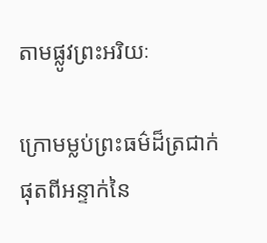តាមផ្លូវព្រះអរិយៈ

ក្រោមម្លប់ព្រះធម៌ដ៏ត្រជាក់              ផុតពីអន្ទាក់នៃ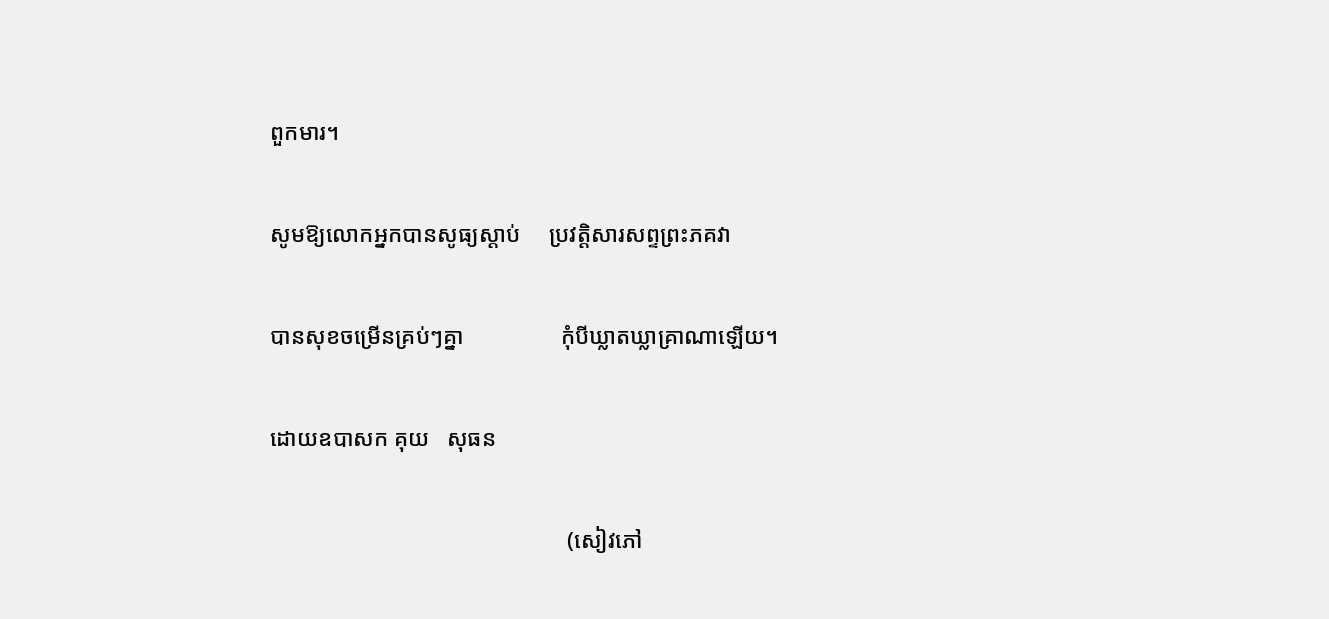ពួកមារ។

សូមឱ្យលោកអ្នកបានសូធ្យស្តាប់     ប្រវត្តិសារសព្ទព្រះភគវា

បានសុខចម្រើនគ្រប់ៗគ្នា                 កុំបីឃ្លាតឃ្លាគ្រាណាឡើយ។

ដោយឧបាសក គុយ   សុធន

                                                    (សៀវភៅ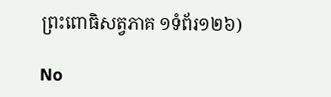ព្រះពោធិសត្វភាគ ១ទំព័រ១២៦)

No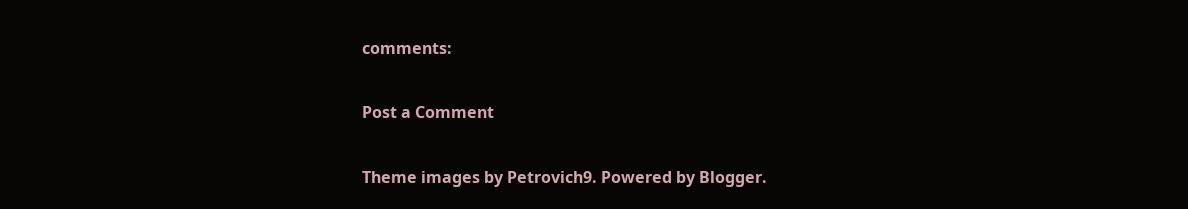comments:

Post a Comment

Theme images by Petrovich9. Powered by Blogger.